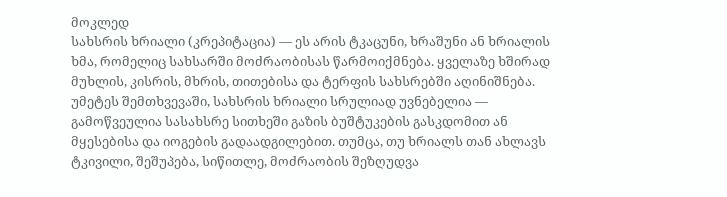მოკლედ
სახსრის ხრიალი (კრეპიტაცია) — ეს არის ტკაცუნი, ხრაშუნი ან ხრიალის ხმა, რომელიც სახსარში მოძრაობისას წარმოიქმნება. ყველაზე ხშირად მუხლის, კისრის, მხრის, თითებისა და ტერფის სახსრებში აღინიშნება. უმეტეს შემთხვევაში, სახსრის ხრიალი სრულიად უვნებელია — გამოწვეულია სასახსრე სითხეში გაზის ბუშტუკების გასკდომით ან მყესებისა და იოგების გადაადგილებით. თუმცა, თუ ხრიალს თან ახლავს ტკივილი, შეშუპება, სიწითლე, მოძრაობის შეზღუდვა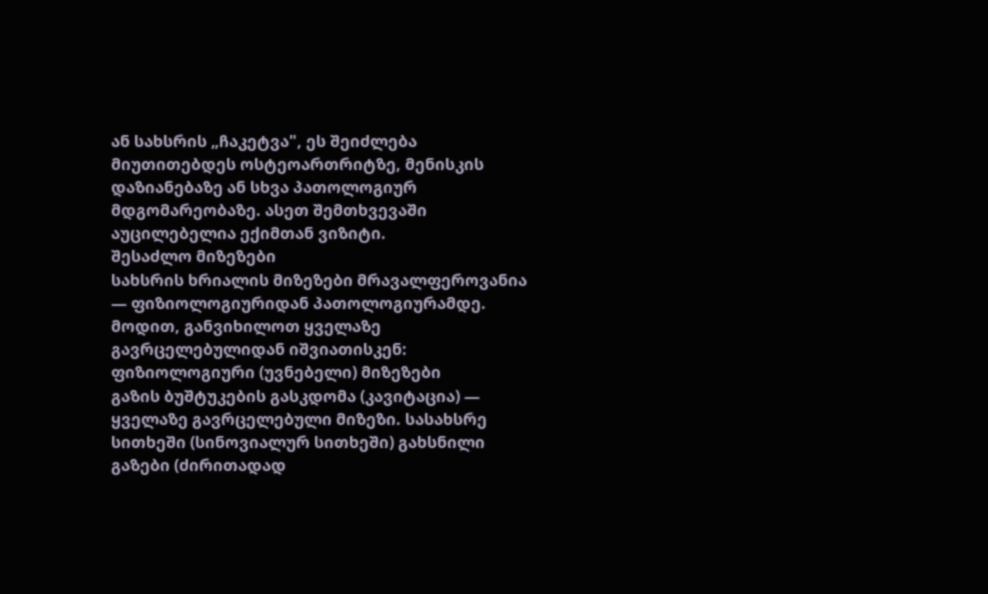ან სახსრის „ჩაკეტვა", ეს შეიძლება მიუთითებდეს ოსტეოართრიტზე, მენისკის დაზიანებაზე ან სხვა პათოლოგიურ მდგომარეობაზე. ასეთ შემთხვევაში აუცილებელია ექიმთან ვიზიტი.
შესაძლო მიზეზები
სახსრის ხრიალის მიზეზები მრავალფეროვანია — ფიზიოლოგიურიდან პათოლოგიურამდე. მოდით, განვიხილოთ ყველაზე გავრცელებულიდან იშვიათისკენ:
ფიზიოლოგიური (უვნებელი) მიზეზები
გაზის ბუშტუკების გასკდომა (კავიტაცია) — ყველაზე გავრცელებული მიზეზი. სასახსრე სითხეში (სინოვიალურ სითხეში) გახსნილი გაზები (ძირითადად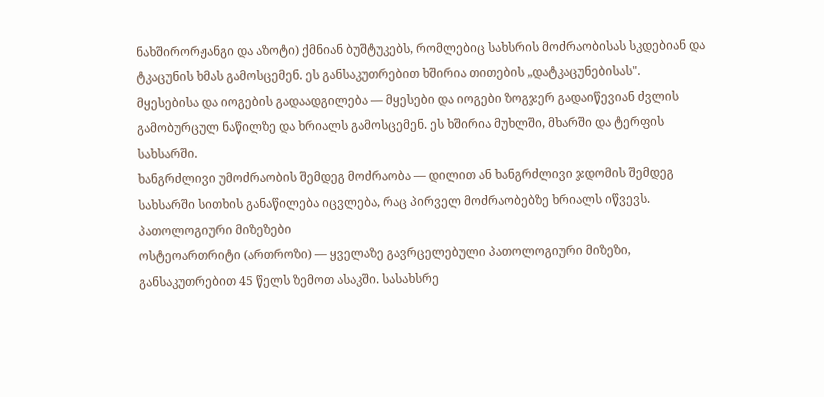ნახშირორჟანგი და აზოტი) ქმნიან ბუშტუკებს, რომლებიც სახსრის მოძრაობისას სკდებიან და ტკაცუნის ხმას გამოსცემენ. ეს განსაკუთრებით ხშირია თითების „დატკაცუნებისას".
მყესებისა და იოგების გადაადგილება — მყესები და იოგები ზოგჯერ გადაიწევიან ძვლის გამობურცულ ნაწილზე და ხრიალს გამოსცემენ. ეს ხშირია მუხლში, მხარში და ტერფის სახსარში.
ხანგრძლივი უმოძრაობის შემდეგ მოძრაობა — დილით ან ხანგრძლივი ჯდომის შემდეგ სახსარში სითხის განაწილება იცვლება, რაც პირველ მოძრაობებზე ხრიალს იწვევს.
პათოლოგიური მიზეზები
ოსტეოართრიტი (ართროზი) — ყველაზე გავრცელებული პათოლოგიური მიზეზი, განსაკუთრებით 45 წელს ზემოთ ასაკში. სასახსრე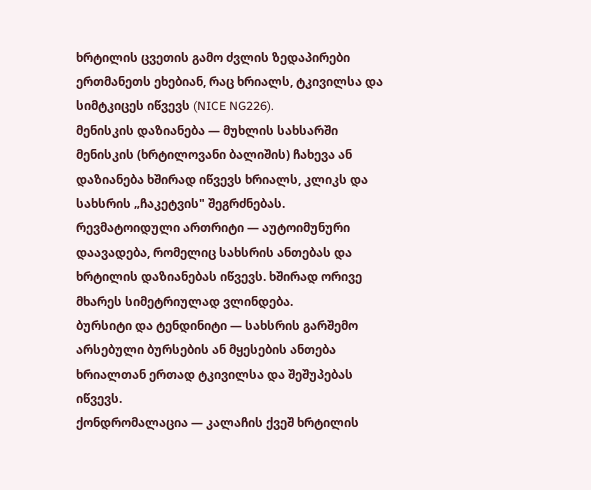ხრტილის ცვეთის გამო ძვლის ზედაპირები ერთმანეთს ეხებიან, რაც ხრიალს, ტკივილსა და სიმტკიცეს იწვევს (NICE NG226).
მენისკის დაზიანება — მუხლის სახსარში მენისკის (ხრტილოვანი ბალიშის) ჩახევა ან დაზიანება ხშირად იწვევს ხრიალს, კლიკს და სახსრის „ჩაკეტვის" შეგრძნებას.
რევმატოიდული ართრიტი — აუტოიმუნური დაავადება, რომელიც სახსრის ანთებას და ხრტილის დაზიანებას იწვევს. ხშირად ორივე მხარეს სიმეტრიულად ვლინდება.
ბურსიტი და ტენდინიტი — სახსრის გარშემო არსებული ბურსების ან მყესების ანთება ხრიალთან ერთად ტკივილსა და შეშუპებას იწვევს.
ქონდრომალაცია — კალაჩის ქვეშ ხრტილის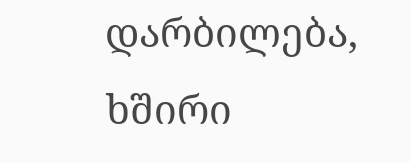დარბილება, ხშირი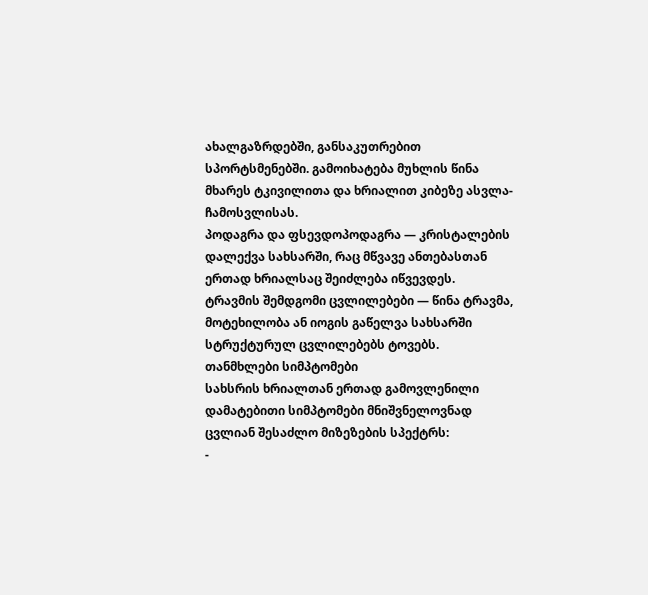ახალგაზრდებში, განსაკუთრებით სპორტსმენებში. გამოიხატება მუხლის წინა მხარეს ტკივილითა და ხრიალით კიბეზე ასვლა-ჩამოსვლისას.
პოდაგრა და ფსევდოპოდაგრა — კრისტალების დალექვა სახსარში, რაც მწვავე ანთებასთან ერთად ხრიალსაც შეიძლება იწვევდეს.
ტრავმის შემდგომი ცვლილებები — წინა ტრავმა, მოტეხილობა ან იოგის გაწელვა სახსარში სტრუქტურულ ცვლილებებს ტოვებს.
თანმხლები სიმპტომები
სახსრის ხრიალთან ერთად გამოვლენილი დამატებითი სიმპტომები მნიშვნელოვნად ცვლიან შესაძლო მიზეზების სპექტრს:
-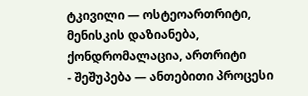ტკივილი — ოსტეოართრიტი, მენისკის დაზიანება, ქონდრომალაცია, ართრიტი
- შეშუპება — ანთებითი პროცესი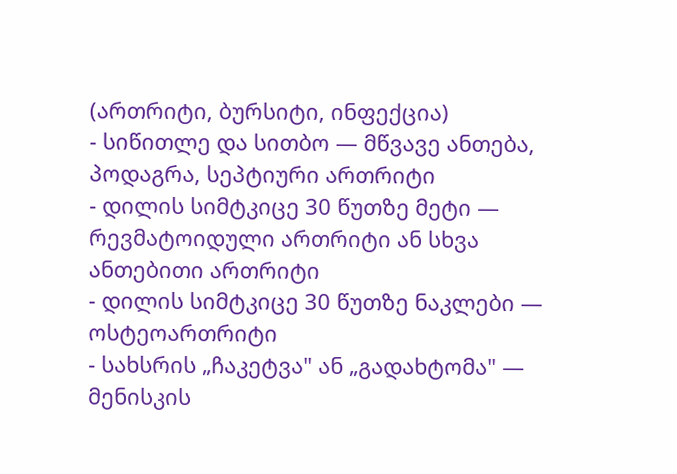(ართრიტი, ბურსიტი, ინფექცია)
- სიწითლე და სითბო — მწვავე ანთება, პოდაგრა, სეპტიური ართრიტი
- დილის სიმტკიცე 30 წუთზე მეტი — რევმატოიდული ართრიტი ან სხვა ანთებითი ართრიტი
- დილის სიმტკიცე 30 წუთზე ნაკლები — ოსტეოართრიტი
- სახსრის „ჩაკეტვა" ან „გადახტომა" — მენისკის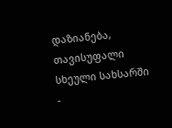დაზიანება, თავისუფალი სხეული სახსარში
-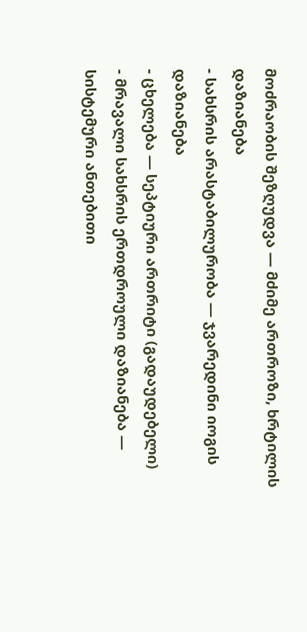მოძრაობის შეზღუდვა — მძიმე ართროზი, ხრტილის დაზიანება
- სახსრის არასტაბილურობა — ჯვარედინი იოგის დაზიანება
- ცხელება — სეპტიური ართრიტი (გადაუდებელი)
- მრავალი სახსრის ერთდროული დაზიანება — სისტემური ანთებითი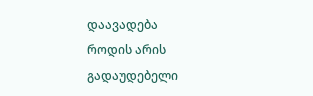დაავადება
როდის არის გადაუდებელი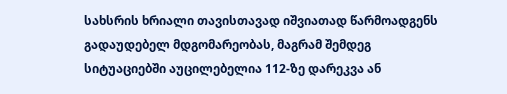სახსრის ხრიალი თავისთავად იშვიათად წარმოადგენს გადაუდებელ მდგომარეობას, მაგრამ შემდეგ სიტუაციებში აუცილებელია 112-ზე დარეკვა ან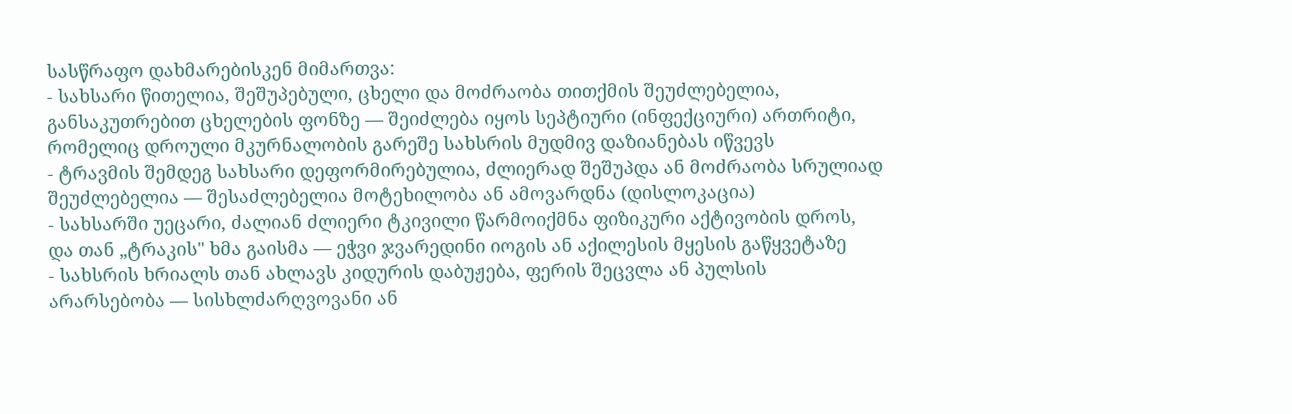სასწრაფო დახმარებისკენ მიმართვა:
- სახსარი წითელია, შეშუპებული, ცხელი და მოძრაობა თითქმის შეუძლებელია, განსაკუთრებით ცხელების ფონზე — შეიძლება იყოს სეპტიური (ინფექციური) ართრიტი, რომელიც დროული მკურნალობის გარეშე სახსრის მუდმივ დაზიანებას იწვევს
- ტრავმის შემდეგ სახსარი დეფორმირებულია, ძლიერად შეშუპდა ან მოძრაობა სრულიად შეუძლებელია — შესაძლებელია მოტეხილობა ან ამოვარდნა (დისლოკაცია)
- სახსარში უეცარი, ძალიან ძლიერი ტკივილი წარმოიქმნა ფიზიკური აქტივობის დროს, და თან „ტრაკის" ხმა გაისმა — ეჭვი ჯვარედინი იოგის ან აქილესის მყესის გაწყვეტაზე
- სახსრის ხრიალს თან ახლავს კიდურის დაბუჟება, ფერის შეცვლა ან პულსის არარსებობა — სისხლძარღვოვანი ან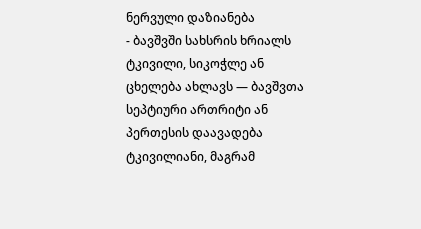ნერვული დაზიანება
- ბავშვში სახსრის ხრიალს ტკივილი, სიკოჭლე ან ცხელება ახლავს — ბავშვთა სეპტიური ართრიტი ან პერთესის დაავადება
ტკივილიანი, მაგრამ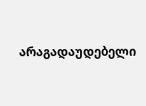არაგადაუდებელი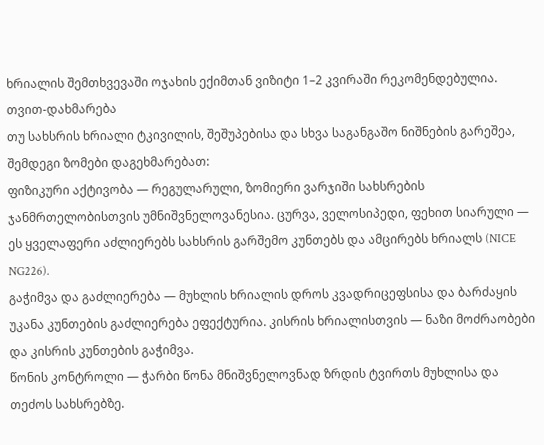ხრიალის შემთხვევაში ოჯახის ექიმთან ვიზიტი 1–2 კვირაში რეკომენდებულია.
თვით-დახმარება
თუ სახსრის ხრიალი ტკივილის, შეშუპებისა და სხვა საგანგაშო ნიშნების გარეშეა, შემდეგი ზომები დაგეხმარებათ:
ფიზიკური აქტივობა — რეგულარული, ზომიერი ვარჯიში სახსრების ჯანმრთელობისთვის უმნიშვნელოვანესია. ცურვა, ველოსიპედი, ფეხით სიარული — ეს ყველაფერი აძლიერებს სახსრის გარშემო კუნთებს და ამცირებს ხრიალს (NICE NG226).
გაჭიმვა და გაძლიერება — მუხლის ხრიალის დროს კვადრიცეფსისა და ბარძაყის უკანა კუნთების გაძლიერება ეფექტურია. კისრის ხრიალისთვის — ნაზი მოძრაობები და კისრის კუნთების გაჭიმვა.
წონის კონტროლი — ჭარბი წონა მნიშვნელოვნად ზრდის ტვირთს მუხლისა და თეძოს სახსრებზე.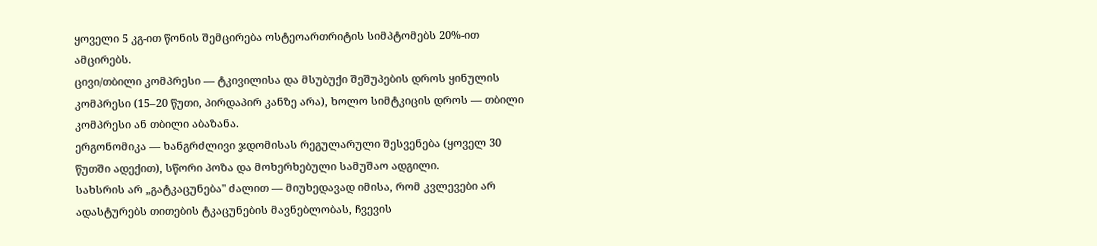ყოველი 5 კგ-ით წონის შემცირება ოსტეოართრიტის სიმპტომებს 20%-ით ამცირებს.
ცივი/თბილი კომპრესი — ტკივილისა და მსუბუქი შეშუპების დროს ყინულის კომპრესი (15–20 წუთი, პირდაპირ კანზე არა), ხოლო სიმტკიცის დროს — თბილი კომპრესი ან თბილი აბაზანა.
ერგონომიკა — ხანგრძლივი ჯდომისას რეგულარული შესვენება (ყოველ 30 წუთში ადექით), სწორი პოზა და მოხერხებული სამუშაო ადგილი.
სახსრის არ „გატკაცუნება" ძალით — მიუხედავად იმისა, რომ კვლევები არ ადასტურებს თითების ტკაცუნების მავნებლობას, ჩვევის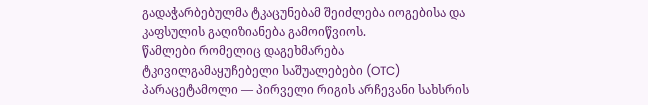გადაჭარბებულმა ტკაცუნებამ შეიძლება იოგებისა და კაფსულის გაღიზიანება გამოიწვიოს.
წამლები რომელიც დაგეხმარება
ტკივილგამაყუჩებელი საშუალებები (OTC)
პარაცეტამოლი — პირველი რიგის არჩევანი სახსრის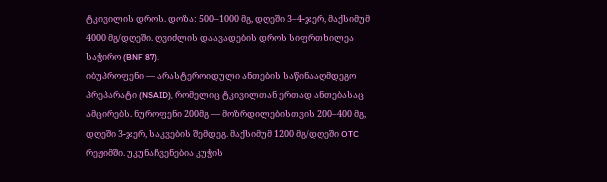ტკივილის დროს. დოზა: 500–1000 მგ, დღეში 3–4-ჯერ, მაქსიმუმ 4000 მგ/დღეში. ღვიძლის დაავადების დროს სიფრთხილეა საჭირო (BNF 87).
იბუპროფენი — არასტეროიდული ანთების საწინააღმდეგო პრეპარატი (NSAID), რომელიც ტკივილთან ერთად ანთებასაც ამცირებს. ნუროფენი 200მგ — მოზრდილებისთვის 200–400 მგ, დღეში 3-ჯერ, საკვების შემდეგ. მაქსიმუმ 1200 მგ/დღეში OTC რეჟიმში. უკუნაჩვენებია კუჭის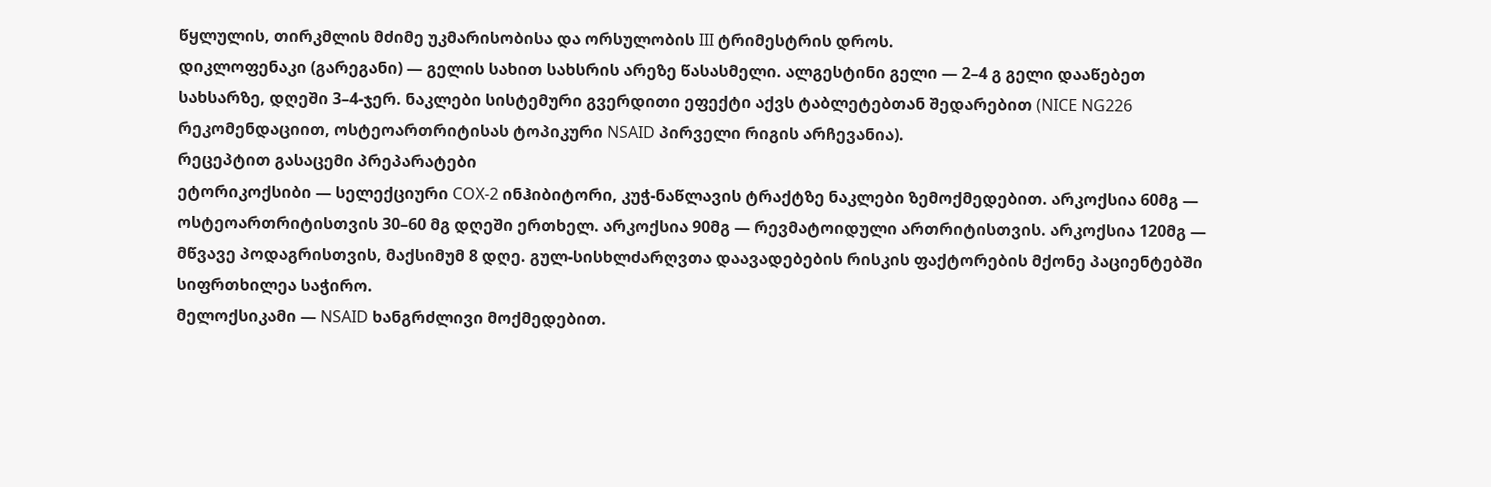წყლულის, თირკმლის მძიმე უკმარისობისა და ორსულობის III ტრიმესტრის დროს.
დიკლოფენაკი (გარეგანი) — გელის სახით სახსრის არეზე წასასმელი. ალგესტინი გელი — 2–4 გ გელი დააწებეთ სახსარზე, დღეში 3–4-ჯერ. ნაკლები სისტემური გვერდითი ეფექტი აქვს ტაბლეტებთან შედარებით (NICE NG226 რეკომენდაციით, ოსტეოართრიტისას ტოპიკური NSAID პირველი რიგის არჩევანია).
რეცეპტით გასაცემი პრეპარატები
ეტორიკოქსიბი — სელექციური COX-2 ინჰიბიტორი, კუჭ-ნაწლავის ტრაქტზე ნაკლები ზემოქმედებით. არკოქსია 60მგ — ოსტეოართრიტისთვის 30–60 მგ დღეში ერთხელ. არკოქსია 90მგ — რევმატოიდული ართრიტისთვის. არკოქსია 120მგ — მწვავე პოდაგრისთვის, მაქსიმუმ 8 დღე. გულ-სისხლძარღვთა დაავადებების რისკის ფაქტორების მქონე პაციენტებში სიფრთხილეა საჭირო.
მელოქსიკამი — NSAID ხანგრძლივი მოქმედებით.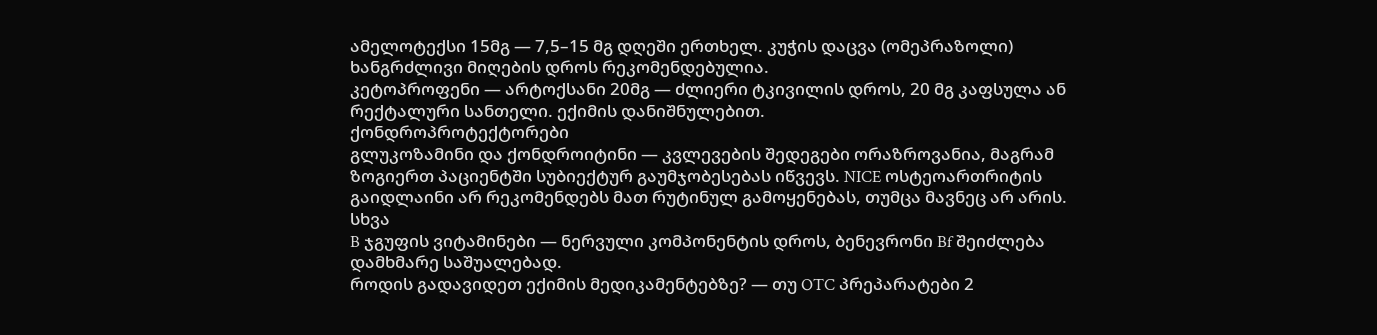ამელოტექსი 15მგ — 7,5–15 მგ დღეში ერთხელ. კუჭის დაცვა (ომეპრაზოლი) ხანგრძლივი მიღების დროს რეკომენდებულია.
კეტოპროფენი — არტოქსანი 20მგ — ძლიერი ტკივილის დროს, 20 მგ კაფსულა ან რექტალური სანთელი. ექიმის დანიშნულებით.
ქონდროპროტექტორები
გლუკოზამინი და ქონდროიტინი — კვლევების შედეგები ორაზროვანია, მაგრამ ზოგიერთ პაციენტში სუბიექტურ გაუმჯობესებას იწვევს. NICE ოსტეოართრიტის გაიდლაინი არ რეკომენდებს მათ რუტინულ გამოყენებას, თუმცა მავნეც არ არის.
სხვა
B ჯგუფის ვიტამინები — ნერვული კომპონენტის დროს, ბენევრონი Bf შეიძლება დამხმარე საშუალებად.
როდის გადავიდეთ ექიმის მედიკამენტებზე? — თუ OTC პრეპარატები 2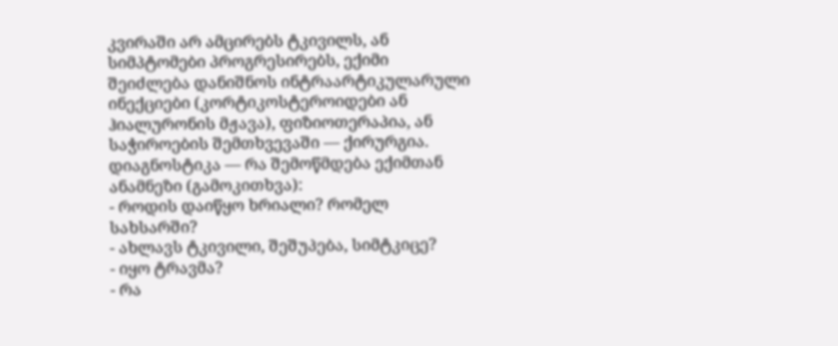კვირაში არ ამცირებს ტკივილს, ან სიმპტომები პროგრესირებს, ექიმი შეიძლება დანიშნოს ინტრაარტიკულარული ინექციები (კორტიკოსტეროიდები ან ჰიალურონის მჟავა), ფიზიოთერაპია, ან საჭიროების შემთხვევაში — ქირურგია.
დიაგნოსტიკა — რა შემოწმდება ექიმთან
ანამნეზი (გამოკითხვა):
- როდის დაიწყო ხრიალი? რომელ სახსარში?
- ახლავს ტკივილი, შეშუპება, სიმტკიცე?
- იყო ტრავმა?
- რა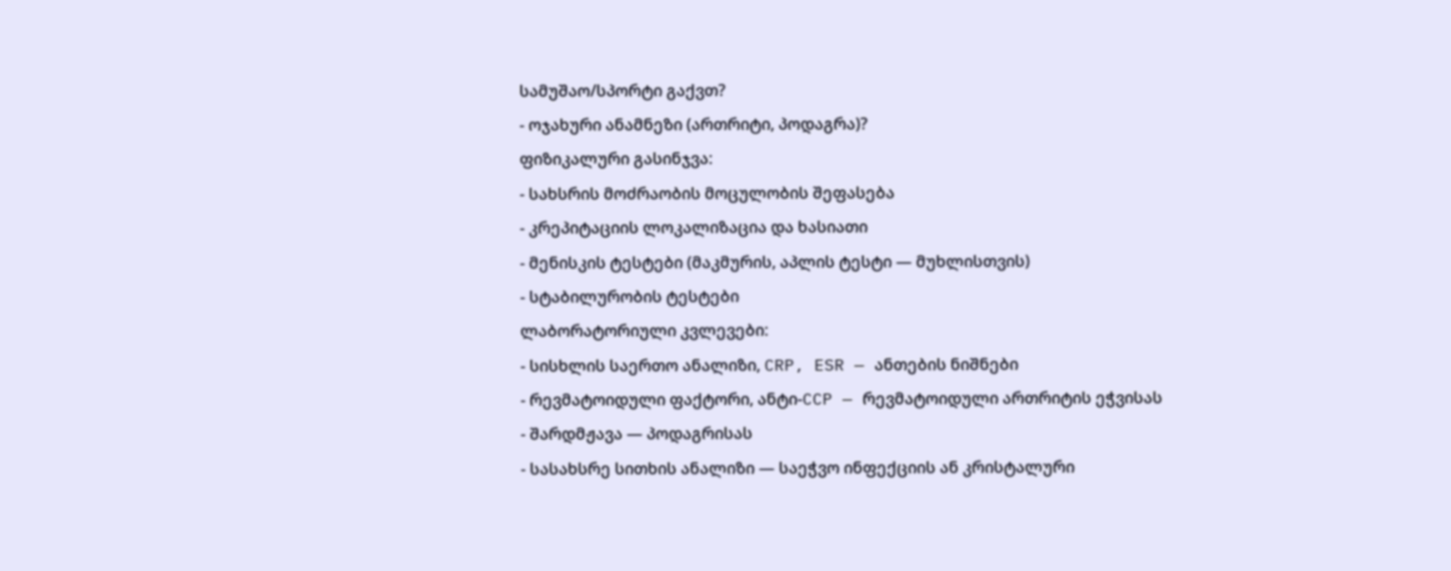სამუშაო/სპორტი გაქვთ?
- ოჯახური ანამნეზი (ართრიტი, პოდაგრა)?
ფიზიკალური გასინჯვა:
- სახსრის მოძრაობის მოცულობის შეფასება
- კრეპიტაციის ლოკალიზაცია და ხასიათი
- მენისკის ტესტები (მაკმურის, აპლის ტესტი — მუხლისთვის)
- სტაბილურობის ტესტები
ლაბორატორიული კვლევები:
- სისხლის საერთო ანალიზი, CRP, ESR — ანთების ნიშნები
- რევმატოიდული ფაქტორი, ანტი-CCP — რევმატოიდული ართრიტის ეჭვისას
- შარდმჟავა — პოდაგრისას
- სასახსრე სითხის ანალიზი — საეჭვო ინფექციის ან კრისტალური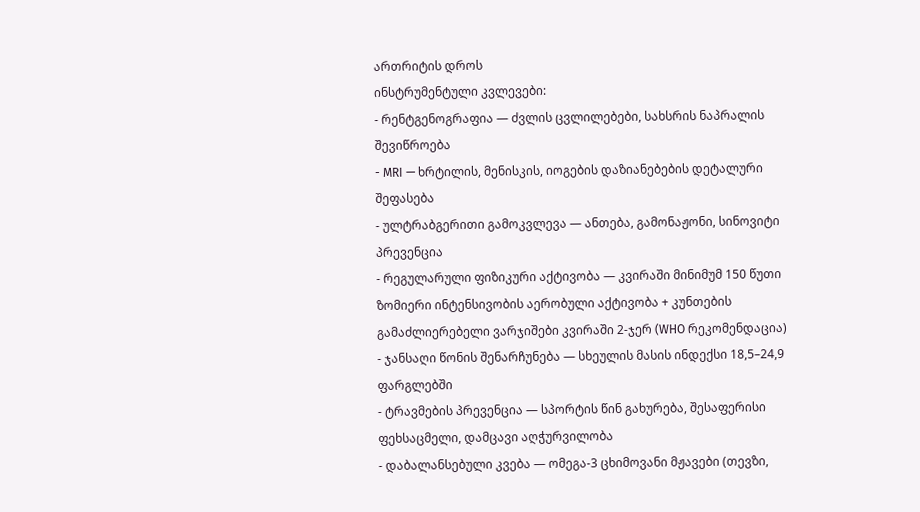ართრიტის დროს
ინსტრუმენტული კვლევები:
- რენტგენოგრაფია — ძვლის ცვლილებები, სახსრის ნაპრალის შევიწროება
- MRI — ხრტილის, მენისკის, იოგების დაზიანებების დეტალური შეფასება
- ულტრაბგერითი გამოკვლევა — ანთება, გამონაჟონი, სინოვიტი
პრევენცია
- რეგულარული ფიზიკური აქტივობა — კვირაში მინიმუმ 150 წუთი ზომიერი ინტენსივობის აერობული აქტივობა + კუნთების გამაძლიერებელი ვარჯიშები კვირაში 2-ჯერ (WHO რეკომენდაცია)
- ჯანსაღი წონის შენარჩუნება — სხეულის მასის ინდექსი 18,5–24,9 ფარგლებში
- ტრავმების პრევენცია — სპორტის წინ გახურება, შესაფერისი ფეხსაცმელი, დამცავი აღჭურვილობა
- დაბალანსებული კვება — ომეგა-3 ცხიმოვანი მჟავები (თევზი,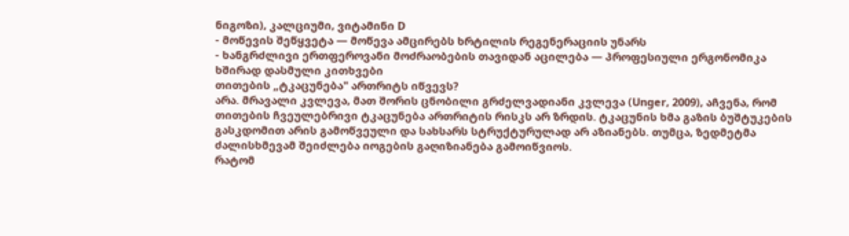ნიგოზი), კალციუმი, ვიტამინი D
- მოწევის შეწყვეტა — მოწევა ამცირებს ხრტილის რეგენერაციის უნარს
- ხანგრძლივი ერთფეროვანი მოძრაობების თავიდან აცილება — პროფესიული ერგონომიკა
ხშირად დასმული კითხვები
თითების „ტკაცუნება" ართრიტს იწვევს?
არა. მრავალი კვლევა, მათ შორის ცნობილი გრძელვადიანი კვლევა (Unger, 2009), აჩვენა, რომ თითების ჩვეულებრივი ტკაცუნება ართრიტის რისკს არ ზრდის. ტკაცუნის ხმა გაზის ბუშტუკების გასკდომით არის გამოწვეული და სახსარს სტრუქტურულად არ აზიანებს. თუმცა, ზედმეტმა ძალისხმევამ შეიძლება იოგების გაღიზიანება გამოიწვიოს.
რატომ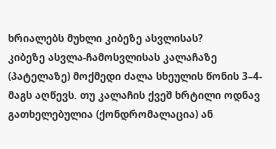ხრიალებს მუხლი კიბეზე ასვლისას?
კიბეზე ასვლა-ჩამოსვლისას კალაჩაზე (პატელაზე) მოქმედი ძალა სხეულის წონის 3–4-მაგს აღწევს. თუ კალაჩის ქვეშ ხრტილი ოდნავ გათხელებულია (ქონდრომალაცია) ან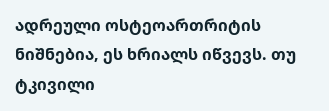ადრეული ოსტეოართრიტის ნიშნებია, ეს ხრიალს იწვევს. თუ ტკივილი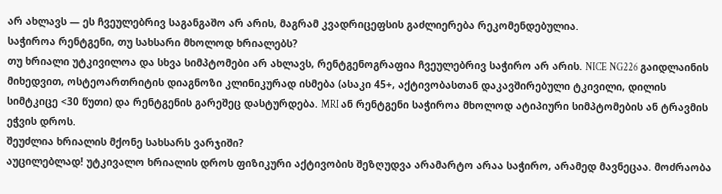არ ახლავს — ეს ჩვეულებრივ საგანგაშო არ არის, მაგრამ კვადრიცეფსის გაძლიერება რეკომენდებულია.
საჭიროა რენტგენი, თუ სახსარი მხოლოდ ხრიალებს?
თუ ხრიალი უტკივილოა და სხვა სიმპტომები არ ახლავს, რენტგენოგრაფია ჩვეულებრივ საჭირო არ არის. NICE NG226 გაიდლაინის მიხედვით, ოსტეოართრიტის დიაგნოზი კლინიკურად ისმება (ასაკი 45+, აქტივობასთან დაკავშირებული ტკივილი, დილის სიმტკიცე <30 წუთი) და რენტგენის გარეშეც დასტურდება. MRI ან რენტგენი საჭიროა მხოლოდ ატიპიური სიმპტომების ან ტრავმის ეჭვის დროს.
შეუძლია ხრიალის მქონე სახსარს ვარჯიში?
აუცილებლად! უტკივალო ხრიალის დროს ფიზიკური აქტივობის შეზღუდვა არამარტო არაა საჭირო, არამედ მავნეცაა. მოძრაობა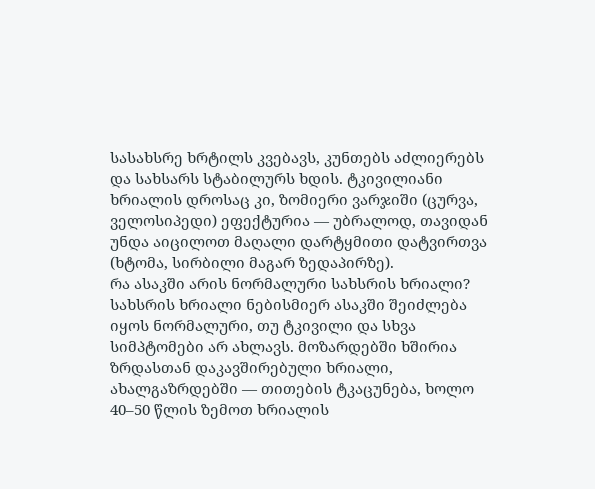სასახსრე ხრტილს კვებავს, კუნთებს აძლიერებს და სახსარს სტაბილურს ხდის. ტკივილიანი ხრიალის დროსაც კი, ზომიერი ვარჯიში (ცურვა, ველოსიპედი) ეფექტურია — უბრალოდ, თავიდან უნდა აიცილოთ მაღალი დარტყმითი დატვირთვა (ხტომა, სირბილი მაგარ ზედაპირზე).
რა ასაკში არის ნორმალური სახსრის ხრიალი?
სახსრის ხრიალი ნებისმიერ ასაკში შეიძლება იყოს ნორმალური, თუ ტკივილი და სხვა სიმპტომები არ ახლავს. მოზარდებში ხშირია ზრდასთან დაკავშირებული ხრიალი, ახალგაზრდებში — თითების ტკაცუნება, ხოლო 40–50 წლის ზემოთ ხრიალის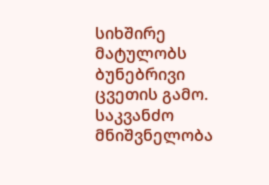სიხშირე მატულობს ბუნებრივი ცვეთის გამო. საკვანძო მნიშვნელობა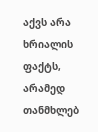აქვს არა ხრიალის ფაქტს, არამედ თანმხლებ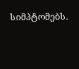სიმპტომებს.